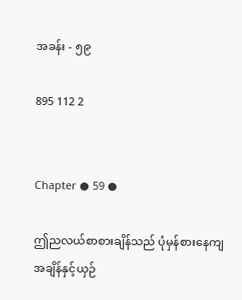အခန်း - ၅၉

895 112 2


Chapter ● 59 ●

ဤညလယ်စာစားချိန်သည် ပုံမှန်စားနေကျအချိန်နှင့်ယှဉ်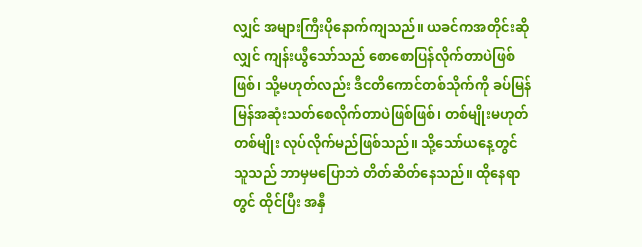လျှင် အများကြီးပိုနောက်ကျသည်။ ယခင်ကအတိုင်းဆိုလျှင် ကျန်းယွီသော်သည် စောစောပြန်လိုက်တာပဲဖြစ်ဖြစ်၊ သို့မဟုတ်လည်း ဒီငတိကောင်တစ်သိုက်ကို ခပ်မြန်မြန်အဆုံးသတ်စေလိုက်တာပဲဖြစ်ဖြစ်၊ တစ်မျိုးမဟုတ် တစ်မျိုး လုပ်လိုက်မည်ဖြစ်သည်။ သို့သော်ယနေ့တွင် သူသည် ဘာမှမပြောဘဲ တိတ်ဆိတ်နေသည်။ ထိုနေရာတွင် ထိုင်ပြီး အနှီ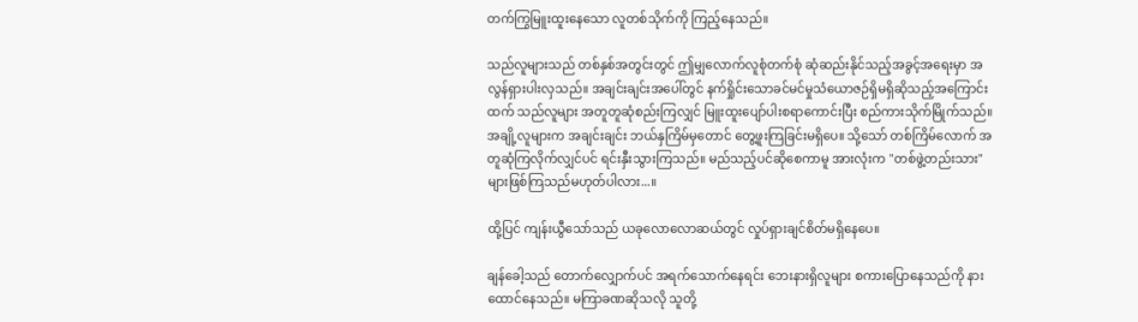တက်ကြွမြူးထူးနေသော လူတစ်သိုက်ကို ကြည့်နေသည်။

သည်လူများသည် တစ်နှစ်အတွင်းတွင် ဤမျှလောက်လူစုံတက်စုံ ဆုံဆည်းနိုင်သည့်အခွင့်အရေးမှာ အလွန်ရှားပါးလှသည်။ အချင်းချင်းအပေါ်တွင် နက်ရှိုင်းသောခင်မင်မှုသံယောဇဉ်ရှိမရှိဆိုသည့်အကြောင်းထက် သည်လူများ အတူတူဆုံစည်းကြလျှင် မြူးထူးပျော်ပါးစရာကောင်းပြီး စည်ကားသိုက်မြိုက်သည်။ အချို့လူများက အချင်းချင်း ဘယ်နှကြိမ်မှတောင် တွေ့ဖူးကြခြင်းမရှိပေ။ သို့သော် တစ်ကြိမ်လောက် အတူဆုံကြလိုက်လျှင်ပင် ရင်းနှီးသွားကြသည်။ မည်သည့်ပင်ဆိုစေကာမူ အားလုံးက "တစ်ဖွဲ့တည်းသား" များဖြစ်ကြသည်မဟုတ်ပါလား...။

ထို့ပြင် ကျန်းယွီသော်သည် ယခုလောလောဆယ်တွင် လှုပ်ရှားချင်စိတ်မရှိနေပေ။

ချန်ခေါ့သည် တောက်လျှောက်ပင် အရက်သောက်နေရင်း ဘေးနားရှိလူများ စကားပြောနေသည်ကို နားထောင်နေသည်။ မကြာခဏဆိုသလို သူတို့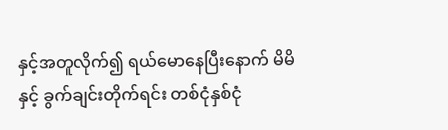နှင့်အတူလိုက်၍ ရယ်မောနေပြီးနောက် မိမိနှင့် ခွက်ချင်းတိုက်ရင်း တစ်ငုံနှစ်ငုံ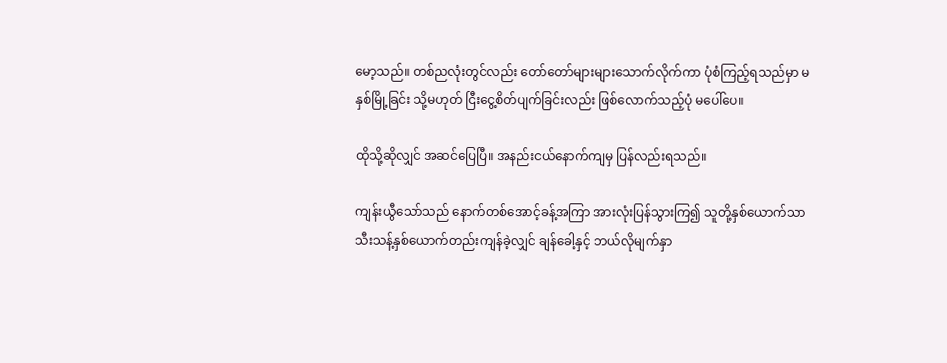မော့သည်။ တစ်ညလုံးတွင်လည်း တော်တော်များများသောက်လိုက်ကာ ပုံစံကြည့်ရသည်မှာ မနှစ်မြို့ခြင်း သို့မဟုတ် ငြီးငွေ့စိတ်ပျက်ခြင်းလည်း ဖြစ်လောက်သည့်ပုံ မပေါ်ပေ။

ထိုသို့ဆိုလျှင် အဆင်ပြေပြီ။ အနည်းငယ်နောက်ကျမှ ပြန်လည်းရသည်။

ကျန်းယွီသော်သည် နောက်တစ်အောင့်ခန့်အကြာ အားလုံးပြန်သွားကြ၍ သူတို့နှစ်ယောက်သာ သီးသန့်နှစ်ယောက်တည်းကျန်ခဲ့လျှင် ချန်ခေါ့နှင့် ဘယ်လိုမျက်နှာ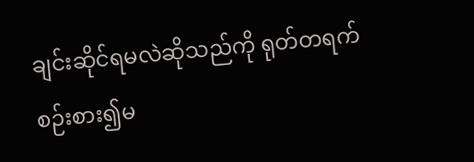ချင်းဆိုင်ရမလဲဆိုသည်ကို ရုတ်တရက် စဉ်းစား၍မ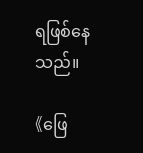ရဖြစ်နေသည်။

《ဖြေ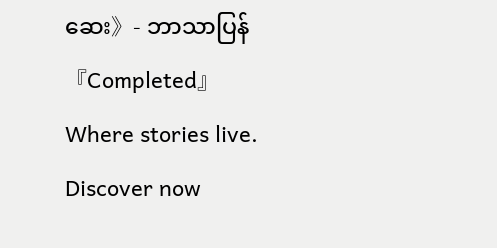ဆေး》- ဘာသာပြန် 『Completed』Where stories live. Discover now